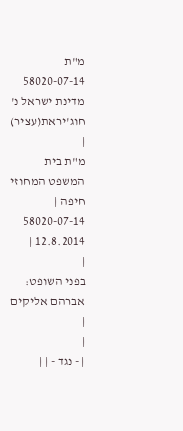מ"ת 58020-07-14 מדינת ישראל נ' חוג'יראת(עציר)
|
מ"ת בית המשפט המחוזי חיפה |
58020-07-14
12.8.2014 |
|
בפני השופט: אברהם אליקים |
|
| - נגד - | |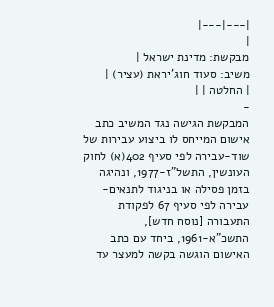|---|---|
|
מבקשת: מדינת ישראל |
משיב: סעוד חוג'יראת (עציר) |
| החלטה | |
-
המבקשת הגישה נגד המשיב כתב אישום המייחס לו ביצוע עבירות של שוד-עבירה לפי סעיף 402(א) לחוק העונשין, התשל"ז-1977, ונהיגה בזמן פסילה או בניגוד לתנאים- עבירה לפי סעיף 67 לפקודת התעבורה [נוסח חדש], התשכ"א-1961, ביחד עם כתב האישום הוגשה בקשה למעצר עד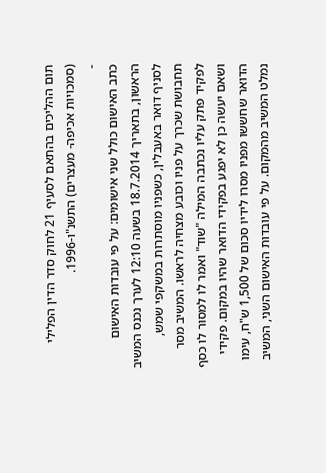תום ההליכים בהתאם לסעיף 21 לחוק סדר הדין הפלילי (סמכויות אכיפה- מעצרים) התשנ"ו-1996.
-
כתב האישום כולל שני אישומים: על פי עובדות האישום הראשון, בתאריך 18.7.2014 בשעה 12:10 לערך נכנס המשיב לסניף דואר באעבלין, כשפניו מוסתרות במשקפי שמש, תחבושת שכרך על פניו וכובע מצחיה לראשו. המשיב מסר לפקיד פתק עליו נכתבה המילה "שוד" ואמר לו למסור לו כסף ושאם יעשה כן לא יפגע בפקידי הדואר שהיו במקום. פקידי הדואר שחששו מפניו מסרו לידיו סכום של 1,500 ש"ח, עימו נמלט המשיב מהמקום. על פי עובדות האישום השני, המשיב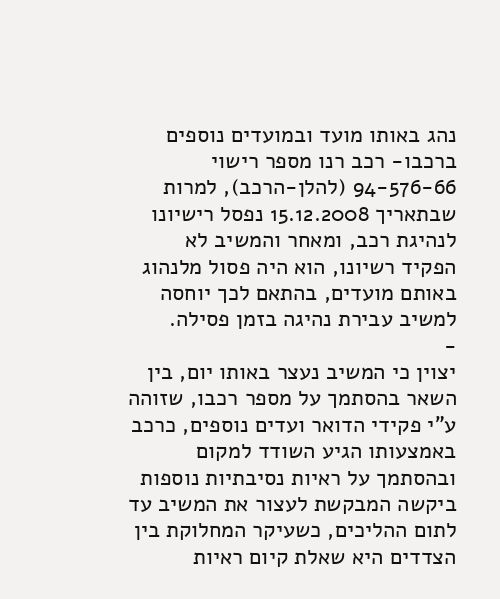נהג באותו מועד ובמועדים נוספים ברכבו- רכב רנו מספר רישוי 94-576-66 (להלן-הרכב), למרות שבתאריך 15.12.2008 נפסל רישיונו לנהיגת רכב, ומאחר והמשיב לא הפקיד רשיונו, הוא היה פסול מלנהוג באותם מועדים, בהתאם לכך יוחסה למשיב עבירת נהיגה בזמן פסילה.
-
יצוין כי המשיב נעצר באותו יום, בין השאר בהסתמך על מספר רכבו, שזוהה ע"י פקידי הדואר ועדים נוספים, כרכב באמצעותו הגיע השודד למקום ובהסתמך על ראיות נסיבתיות נוספות ביקשה המבקשת לעצור את המשיב עד לתום ההליכים, כשעיקר המחלוקת בין הצדדים היא שאלת קיום ראיות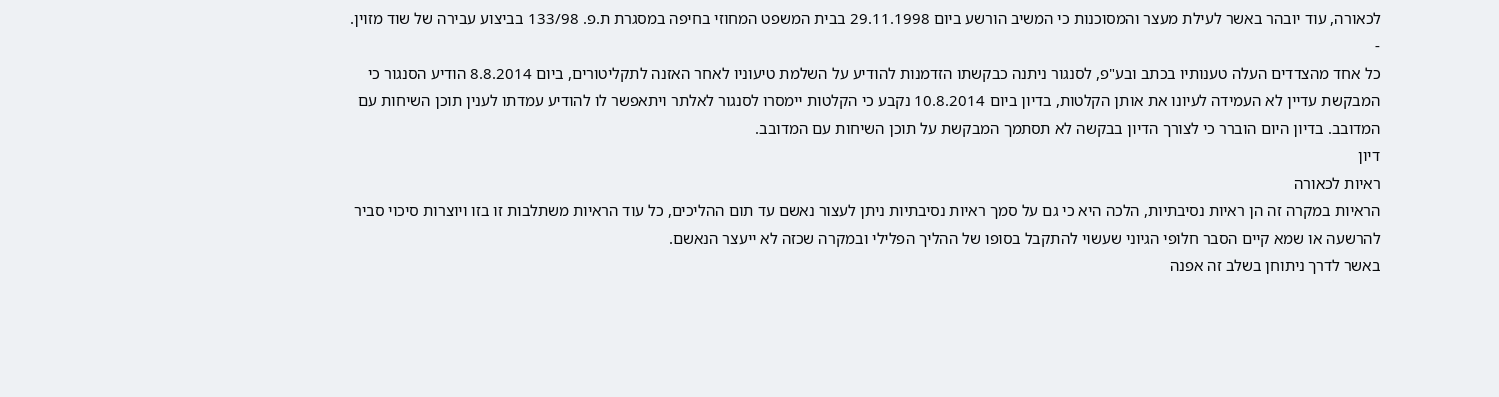לכאורה, עוד יובהר באשר לעילת מעצר והמסוכנות כי המשיב הורשע ביום 29.11.1998 בבית המשפט המחוזי בחיפה במסגרת ת.פ. 133/98 בביצוע עבירה של שוד מזוין.
-
כל אחד מהצדדים העלה טענותיו בכתב ובע"פ, לסנגור ניתנה כבקשתו הזדמנות להודיע על השלמת טיעוניו לאחר האזנה לתקליטורים, ביום 8.8.2014 הודיע הסנגור כי המבקשת עדיין לא העמידה לעיונו את אותן הקלטות, בדיון ביום 10.8.2014 נקבע כי הקלטות יימסרו לסנגור לאלתר ויתאפשר לו להודיע עמדתו לענין תוכן השיחות עם המדובב. בדיון היום הוברר כי לצורך הדיון בבקשה לא תסתמך המבקשת על תוכן השיחות עם המדובב.
דיון
ראיות לכאורה
הראיות במקרה זה הן ראיות נסיבתיות, הלכה היא כי גם על סמך ראיות נסיבתיות ניתן לעצור נאשם עד תום ההליכים, כל עוד הראיות משתלבות זו בזו ויוצרות סיכוי סביר להרשעה או שמא קיים הסבר חלופי הגיוני שעשוי להתקבל בסופו של ההליך הפלילי ובמקרה שכזה לא ייעצר הנאשם.
באשר לדרך ניתוחן בשלב זה אפנה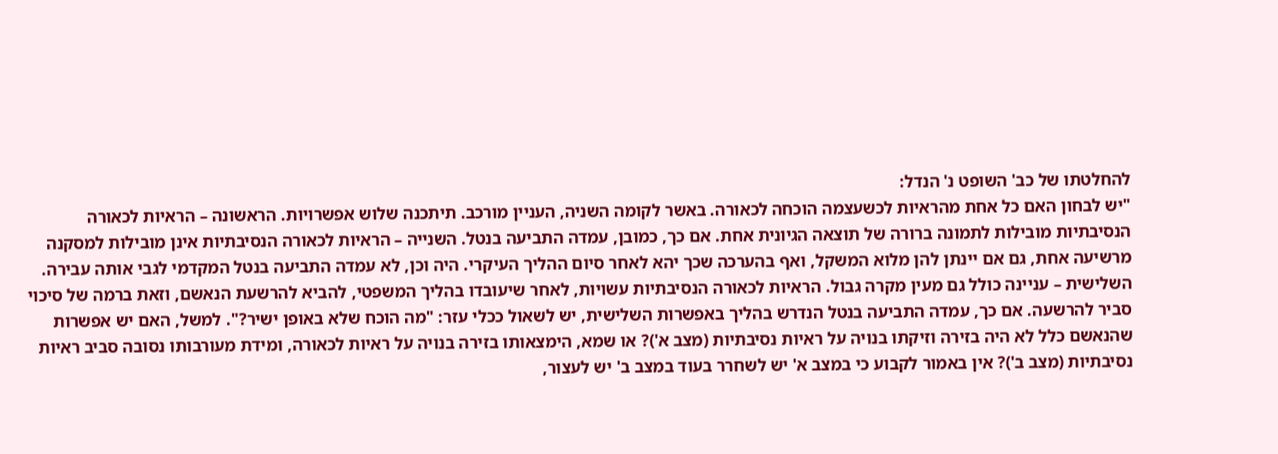להחלטתו של כב' השופט נ' הנדל:
"יש לבחון האם כל אחת מהראיות לכשעצמה הוכחה לכאורה. באשר לקומה השניה, העניין מורכב. תיתכנה שלוש אפשרויות. הראשונה – הראיות לכאורה הנסיבתיות מובילות לתמונה ברורה של תוצאה הגיונית אחת. אם כך, כמובן, עמדה התביעה בנטל. השנייה – הראיות לכאורה הנסיבתיות אינן מובילות למסקנה מרשיעה אחת, גם אם יינתן להן מלוא המשקל, ואף בהערכה שכך יהא לאחר סיום ההליך העיקרי. היה וכן, לא עמדה התביעה בנטל המקדמי לגבי אותה עבירה. השלישית – עניינה כולל גם מעין מקרה גבול. הראיות לכאורה הנסיבתיות עשויות, לאחר שיעובדו בהליך המשפטי, להביא להרשעת הנאשם, וזאת ברמה של סיכוי סביר להרשעה. אם כך, עמדה התביעה בנטל הנדרש בהליך באפשרות השלישית, יש לשאול ככלי עזר: "מה הוכח שלא באופן ישיר?". למשל, האם יש אפשרות שהנאשם כלל לא היה בזירה וזיקתו בנויה על ראיות נסיבתיות (מצב א')? או שמא, הימצאותו בזירה בנויה על ראיות לכאורה, ומידת מעורבותו נסובה סביב ראיות נסיבתיות (מצב ב')? אין באמור לקבוע כי במצב א' יש לשחרר בעוד במצב ב' יש לעצור,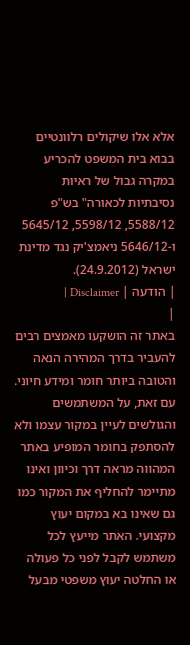אלא אלו שיקולים רלוונטיים בבוא בית המשפט להכריע במקרה גבול של ראיות נסיבתיות לכאורה" בש"פ 5588/12, 5598/12, 5645/12 ו-5646/12 ניאמצ'יק נגד מדינת ישראל (24.9.2012).
| הודעה | Disclaimer |
|
באתר זה הושקעו מאמצים רבים להעביר בדרך המהירה הנאה והטובה ביותר חומר ומידע חיוני. עם זאת, על המשתמשים והגולשים לעיין במקור עצמו ולא להסתפק בחומר המופיע באתר המהווה מראה דרך וכיוון ואינו מתיימר להחליף את המקור כמו גם שאינו בא במקום יעוץ מקצועי. האתר מייעץ לכל משתמש לקבל לפני כל פעולה או החלטה יעוץ משפטי מבעל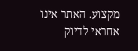מקצוע. האתר אינו אחראי לדיוק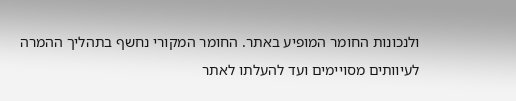ולנכונות החומר המופיע באתר. החומר המקורי נחשף בתהליך ההמרה לעיוותים מסויימים ועד להעלתו לאתר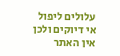עלולים ליפול אי דיוקים ולכן אין האתר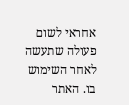אחראי לשום פעולה שתעשה לאחר השימוש בו. האתר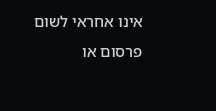אינו אחראי לשום פרסום או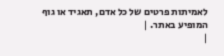לאמיתות פרטים של כל אדם, תאגיד או גוף המופיע באתר. |
|